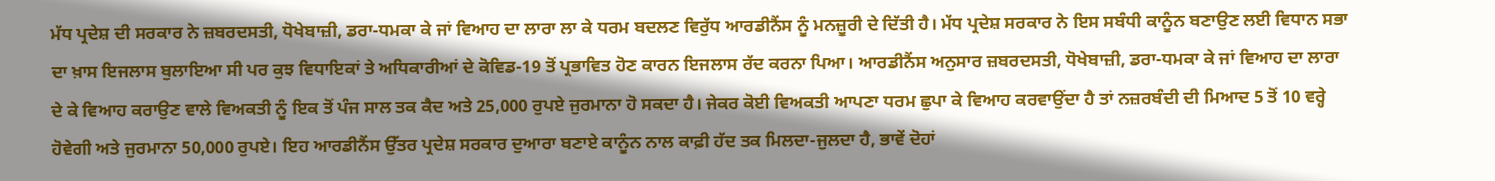ਮੱਧ ਪ੍ਰਦੇਸ਼ ਦੀ ਸਰਕਾਰ ਨੇ ਜ਼ਬਰਦਸਤੀ, ਧੋਖੇਬਾਜ਼ੀ, ਡਰਾ-ਧਮਕਾ ਕੇ ਜਾਂ ਵਿਆਹ ਦਾ ਲਾਰਾ ਲਾ ਕੇ ਧਰਮ ਬਦਲਣ ਵਿਰੁੱਧ ਆਰਡੀਨੈਂਸ ਨੂੰ ਮਨਜ਼ੂਰੀ ਦੇ ਦਿੱਤੀ ਹੈ। ਮੱਧ ਪ੍ਰਦੇਸ਼ ਸਰਕਾਰ ਨੇ ਇਸ ਸਬੰਧੀ ਕਾਨੂੰਨ ਬਣਾਉਣ ਲਈ ਵਿਧਾਨ ਸਭਾ ਦਾ ਖ਼ਾਸ ਇਜਲਾਸ ਬੁਲਾਇਆ ਸੀ ਪਰ ਕੁਝ ਵਿਧਾਇਕਾਂ ਤੇ ਅਧਿਕਾਰੀਆਂ ਦੇ ਕੋਵਿਡ-19 ਤੋਂ ਪ੍ਰਭਾਵਿਤ ਹੋਣ ਕਾਰਨ ਇਜਲਾਸ ਰੱਦ ਕਰਨਾ ਪਿਆ। ਆਰਡੀਨੈਂਸ ਅਨੁਸਾਰ ਜ਼ਬਰਦਸਤੀ, ਧੋਖੇਬਾਜ਼ੀ, ਡਰਾ-ਧਮਕਾ ਕੇ ਜਾਂ ਵਿਆਹ ਦਾ ਲਾਰਾ ਦੇ ਕੇ ਵਿਆਹ ਕਰਾਉਣ ਵਾਲੇ ਵਿਅਕਤੀ ਨੂੰ ਇਕ ਤੋਂ ਪੰਜ ਸਾਲ ਤਕ ਕੈਦ ਅਤੇ 25,000 ਰੁਪਏ ਜੁਰਮਾਨਾ ਹੋ ਸਕਦਾ ਹੈ। ਜੇਕਰ ਕੋਈ ਵਿਅਕਤੀ ਆਪਣਾ ਧਰਮ ਛੁਪਾ ਕੇ ਵਿਆਹ ਕਰਵਾਉਂਦਾ ਹੈ ਤਾਂ ਨਜ਼ਰਬੰਦੀ ਦੀ ਮਿਆਦ 5 ਤੋਂ 10 ਵਰ੍ਹੇ ਹੋਵੇਗੀ ਅਤੇ ਜੁਰਮਾਨਾ 50,000 ਰੁਪਏ। ਇਹ ਆਰਡੀਨੈਂਸ ਉੱਤਰ ਪ੍ਰਦੇਸ਼ ਸਰਕਾਰ ਦੁਆਰਾ ਬਣਾਏ ਕਾਨੂੰਨ ਨਾਲ ਕਾਫ਼ੀ ਹੱਦ ਤਕ ਮਿਲਦਾ-ਜੁਲਦਾ ਹੈ, ਭਾਵੇਂ ਦੋਹਾਂ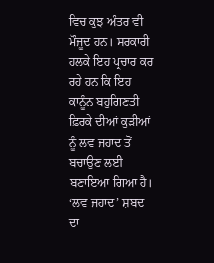ਵਿਚ ਕੁਝ ਅੰਤਰ ਵੀ ਮੌਜੂਦ ਹਨ। ਸਰਕਾਰੀ ਹਲਕੇ ਇਹ ਪ੍ਰਚਾਰ ਕਰ ਰਹੇ ਹਨ ਕਿ ਇਹ ਕਾਨੂੰਨ ਬਹੁਗਿਣਤੀ ਫ਼ਿਰਕੇ ਦੀਆਂ ਕੁੜੀਆਂ ਨੂੰ ਲਵ ਜਹਾਦ ਤੋਂ ਬਚਾਉਣ ਲਈ ਬਣਾਇਆ ਗਿਆ ਹੈ।
‘ਲਵ ਜਹਾਦ’ ਸ਼ਬਦ ਦਾ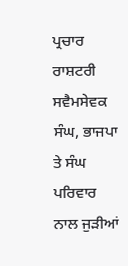ਪ੍ਰਚਾਰ ਰਾਸ਼ਟਰੀ ਸਵੈਮਸੇਵਕ ਸੰਘ, ਭਾਜਪਾ ਤੇ ਸੰਘ ਪਰਿਵਾਰ ਨਾਲ ਜੁੜੀਆਂ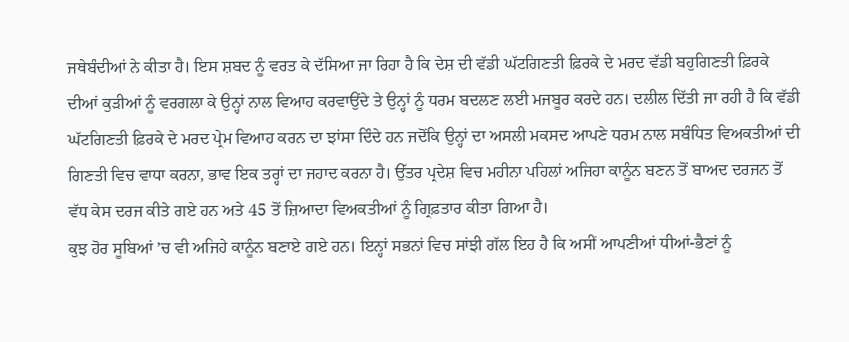ਜਥੇਬੰਦੀਆਂ ਨੇ ਕੀਤਾ ਹੈ। ਇਸ ਸ਼ਬਦ ਨੂੰ ਵਰਤ ਕੇ ਦੱਸਿਆ ਜਾ ਰਿਹਾ ਹੈ ਕਿ ਦੇਸ਼ ਦੀ ਵੱਡੀ ਘੱਟਗਿਣਤੀ ਫ਼ਿਰਕੇ ਦੇ ਮਰਦ ਵੱਡੀ ਬਹੁਗਿਣਤੀ ਫ਼ਿਰਕੇ ਦੀਆਂ ਕੁੜੀਆਂ ਨੂੰ ਵਰਗਲਾ ਕੇ ਉਨ੍ਹਾਂ ਨਾਲ ਵਿਆਹ ਕਰਵਾਉਂਦੇ ਤੇ ਉਨ੍ਹਾਂ ਨੂੰ ਧਰਮ ਬਦਲਣ ਲਈ ਮਜਬੂਰ ਕਰਦੇ ਹਨ। ਦਲੀਲ ਦਿੱਤੀ ਜਾ ਰਹੀ ਹੈ ਕਿ ਵੱਡੀ ਘੱਟਗਿਣਤੀ ਫ਼ਿਰਕੇ ਦੇ ਮਰਦ ਪ੍ਰੇਮ ਵਿਆਹ ਕਰਨ ਦਾ ਝਾਂਸਾ ਦਿੰਦੇ ਹਨ ਜਦੋਂਕਿ ਉਨ੍ਹਾਂ ਦਾ ਅਸਲੀ ਮਕਸਦ ਆਪਣੇ ਧਰਮ ਨਾਲ ਸਬੰਧਿਤ ਵਿਅਕਤੀਆਂ ਦੀ ਗਿਣਤੀ ਵਿਚ ਵਾਧਾ ਕਰਨਾ, ਭਾਵ ਇਕ ਤਰ੍ਹਾਂ ਦਾ ਜਹਾਦ ਕਰਨਾ ਹੈ। ਉੱਤਰ ਪ੍ਰਦੇਸ਼ ਵਿਚ ਮਹੀਨਾ ਪਹਿਲਾਂ ਅਜਿਹਾ ਕਾਨੂੰਨ ਬਣਨ ਤੋਂ ਬਾਅਦ ਦਰਜਨ ਤੋਂ ਵੱਧ ਕੇਸ ਦਰਜ ਕੀਤੇ ਗਏ ਹਨ ਅਤੇ 45 ਤੋਂ ਜ਼ਿਆਦਾ ਵਿਅਕਤੀਆਂ ਨੂੰ ਗ੍ਰਿਫ਼ਤਾਰ ਕੀਤਾ ਗਿਆ ਹੈ।
ਕੁਝ ਹੋਰ ਸੂਬਿਆਂ ’ਚ ਵੀ ਅਜਿਹੇ ਕਾਨੂੰਨ ਬਣਾਏ ਗਏ ਹਨ। ਇਨ੍ਹਾਂ ਸਭਨਾਂ ਵਿਚ ਸਾਂਝੀ ਗੱਲ ਇਹ ਹੈ ਕਿ ਅਸੀਂ ਆਪਣੀਆਂ ਧੀਆਂ-ਭੈਣਾਂ ਨੂੰ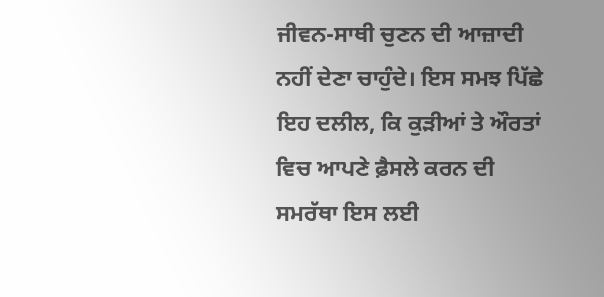ਜੀਵਨ-ਸਾਥੀ ਚੁਣਨ ਦੀ ਆਜ਼ਾਦੀ ਨਹੀਂ ਦੇਣਾ ਚਾਹੁੰਦੇ। ਇਸ ਸਮਝ ਪਿੱਛੇ ਇਹ ਦਲੀਲ, ਕਿ ਕੁੜੀਆਂ ਤੇ ਔਰਤਾਂ ਵਿਚ ਆਪਣੇ ਫ਼ੈਸਲੇ ਕਰਨ ਦੀ ਸਮਰੱਥਾ ਇਸ ਲਈ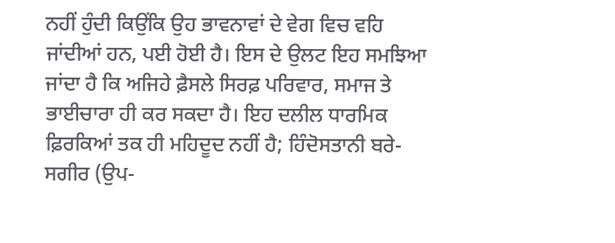ਨਹੀਂ ਹੁੰਦੀ ਕਿਉਂਕਿ ਉਹ ਭਾਵਨਾਵਾਂ ਦੇ ਵੇਗ ਵਿਚ ਵਹਿ ਜਾਂਦੀਆਂ ਹਨ, ਪਈ ਹੋਈ ਹੈ। ਇਸ ਦੇ ਉਲਟ ਇਹ ਸਮਝਿਆ ਜਾਂਦਾ ਹੈ ਕਿ ਅਜਿਹੇ ਫ਼ੈਸਲੇ ਸਿਰਫ਼ ਪਰਿਵਾਰ, ਸਮਾਜ ਤੇ ਭਾਈਚਾਰਾ ਹੀ ਕਰ ਸਕਦਾ ਹੈ। ਇਹ ਦਲੀਲ ਧਾਰਮਿਕ ਫ਼ਿਰਕਿਆਂ ਤਕ ਹੀ ਮਹਿਦੂਦ ਨਹੀਂ ਹੈ; ਹਿੰਦੋਸਤਾਨੀ ਬਰੇ-ਸਗੀਰ (ਉਪ-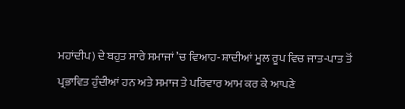ਮਹਾਂਦੀਪ) ਦੇ ਬਹੁਤ ਸਾਰੇ ਸਮਾਜਾਂ ’ਚ ਵਿਆਹ-ਸ਼ਾਦੀਆਂ ਮੂਲ ਰੂਪ ਵਿਚ ਜਾਤ-ਪਾਤ ਤੋਂ ਪ੍ਰਭਾਵਿਤ ਹੁੰਦੀਆਂ ਹਨ ਅਤੇ ਸਮਾਜ ਤੇ ਪਰਿਵਾਰ ਆਮ ਕਰ ਕੇ ਆਪਣੇ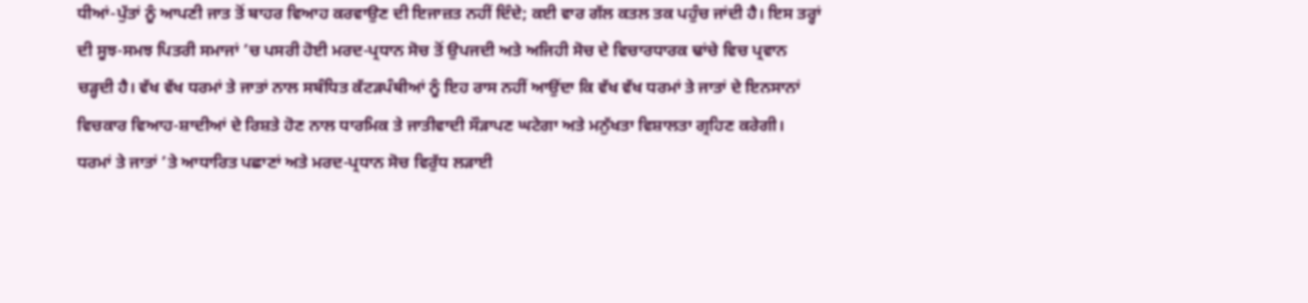ਧੀਆਂ-ਪੁੱਤਾਂ ਨੂੰ ਆਪਣੀ ਜਾਤ ਤੋਂ ਬਾਹਰ ਵਿਆਹ ਕਰਵਾਉਣ ਦੀ ਇਜਾਜ਼ਤ ਨਹੀਂ ਦਿੰਦੇ; ਕਈ ਵਾਰ ਗੱਲ ਕਤਲ ਤਕ ਪਹੁੰਚ ਜਾਂਦੀ ਹੈ। ਇਸ ਤਰ੍ਹਾਂ ਦੀ ਸੂਝ-ਸਮਝ ਪਿਤਰੀ ਸਮਾਜਾਂ ’ਚ ਪਸਰੀ ਹੋਈ ਮਰਦ-ਪ੍ਰਧਾਨ ਸੋਚ ਤੋਂ ਉਪਜਦੀ ਅਤੇ ਅਜਿਹੀ ਸੋਚ ਦੇ ਵਿਚਾਰਧਾਰਕ ਢਾਂਚੇ ਵਿਚ ਪ੍ਰਵਾਨ ਚੜ੍ਹਦੀ ਹੈ। ਵੱਖ ਵੱਖ ਧਰਮਾਂ ਤੇ ਜਾਤਾਂ ਨਾਲ ਸਬੰਧਿਤ ਕੱਟੜਪੰਥੀਆਂ ਨੂੰ ਇਹ ਰਾਸ ਨਹੀਂ ਆਉਂਦਾ ਕਿ ਵੱਖ ਵੱਖ ਧਰਮਾਂ ਤੇ ਜਾਤਾਂ ਦੇ ਇਨਸਾਨਾਂ ਵਿਚਕਾਰ ਵਿਆਹ-ਸ਼ਾਦੀਆਂ ਦੇ ਰਿਸ਼ਤੇ ਹੋਣ ਨਾਲ ਧਾਰਮਿਕ ਤੇ ਜਾਤੀਵਾਦੀ ਸੌੜਾਪਣ ਘਟੇਗਾ ਅਤੇ ਮਨੁੱਖਤਾ ਵਿਸ਼ਾਲਤਾ ਗ੍ਰਹਿਣ ਕਰੇਗੀ। ਧਰਮਾਂ ਤੇ ਜਾਤਾਂ ’ਤੇ ਆਧਾਰਿਤ ਪਛਾਣਾਂ ਅਤੇ ਮਰਦ-ਪ੍ਰਧਾਨ ਸੋਚ ਵਿਰੁੱਧ ਲੜਾਈ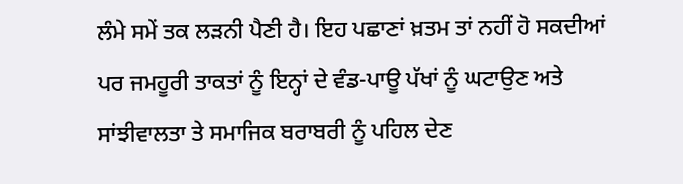ਲੰਮੇ ਸਮੇਂ ਤਕ ਲੜਨੀ ਪੈਣੀ ਹੈ। ਇਹ ਪਛਾਣਾਂ ਖ਼ਤਮ ਤਾਂ ਨਹੀਂ ਹੋ ਸਕਦੀਆਂ ਪਰ ਜਮਹੂਰੀ ਤਾਕਤਾਂ ਨੂੰ ਇਨ੍ਹਾਂ ਦੇ ਵੰਡ-ਪਾਊ ਪੱਖਾਂ ਨੂੰ ਘਟਾਉਣ ਅਤੇ ਸਾਂਝੀਵਾਲਤਾ ਤੇ ਸਮਾਜਿਕ ਬਰਾਬਰੀ ਨੂੰ ਪਹਿਲ ਦੇਣ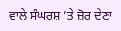ਵਾਲੇ ਸੰਘਰਸ਼ ’ਤੇ ਜ਼ੋਰ ਦੇਣਾ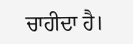ਚਾਹੀਦਾ ਹੈ।